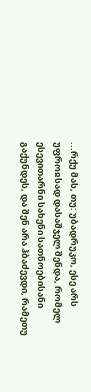...რქუ მას, თუ: უბადრუკო, ესე არს უფროჲსად დასაშჯელ შენდა, რომელ ესევითარნი სახენი სათნოებისანი გაქუნდეს, და შენ არა ჰბაძევდი, რამეთუ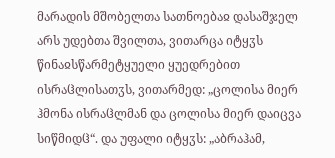მარადის მშობელთა სათნოებაჲ დასაშჯელ არს უდებთა შვილთა, ვითარცა იტყჳს წინაჲსწარმეტყუელი ყუედრებით ისრაჱლისათჳს, ვითარმედ: „ცოლისა მიერ ჰმონა ისრაჱლმან და ცოლისა მიერ დაიცვა სიწმიდჱ“. და უფალი იტყჳს: „აბრაჰამ,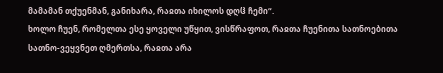მამამან თქუენმან, განიხარა, რაჲთა იხილოს დღჱ ჩემი“.
ხოლო ჩუენ, რომელთა ესე ყოველი უწყით, ვისწრაფოთ, რაჲთა ჩუენითა სათნოებითა სათნო-ვეყვნეთ ღმერთსა, რაჲთა არა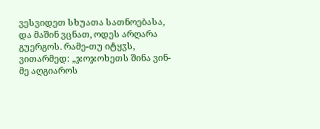ვესვიდეთ სხუათა სათნოებასა, და მაშინ ვცნათ, ოდეს არღარა გუერგოს. რამე-თუ იტყჳს, ვითარმედ: „ჯოჯოხეთს შინა ვინ-მე აღგიაროს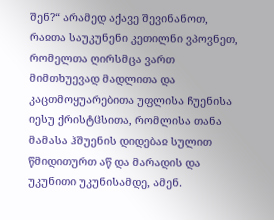შენ?“ არამედ აქავე შევინანოთ, რაჲთა საუკუნენი კეთილნი ვპოვნეთ, რომელთა ღირსმცა ვართ მიმთხუევად მადლითა და კაცთმოყუარებითა უფლისა ჩუენისა იესუ ქრისტჱსითა, რომლისა თანა მამასა ჰშუენის დიდებაჲ სულით წმიდითურთ აწ და მარადის და უკუნითი უკუნისამდე, ამენ.